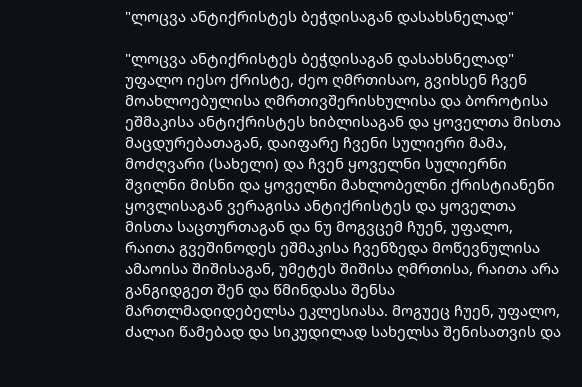"ლოცვა ანტიქრისტეს ბეჭდისაგან დასახსნელად"

"ლოცვა ანტიქრისტეს ბეჭდისაგან დასახსნელად"
უფალო იესო ქრისტე, ძეო ღმრთისაო, გვიხსენ ჩვენ მოახლოებულისა ღმრთივშერისხულისა და ბოროტისა ეშმაკისა ანტიქრისტეს ხიბლისაგან და ყოველთა მისთა მაცდურებათაგან, დაიფარე ჩვენი სულიერი მამა, მოძღვარი (სახელი) და ჩვენ ყოველნი სულიერნი შვილნი მისნი და ყოველნი მახლობელნი ქრისტიანენი ყოვლისაგან ვერაგისა ანტიქრისტეს და ყოველთა მისთა საცთურთაგან და ნუ მოგვცემ ჩუენ, უფალო, რაითა გვეშინოდეს ეშმაკისა ჩვენზედა მოწევნულისა ამაოისა შიშისაგან, უმეტეს შიშისა ღმრთისა, რაითა არა განგიდგეთ შენ და წმინდასა შენსა მართლმადიდებელსა ეკლესიასა. მოგუეც ჩუენ, უფალო, ძალაი წამებად და სიკუდილად სახელსა შენისათვის და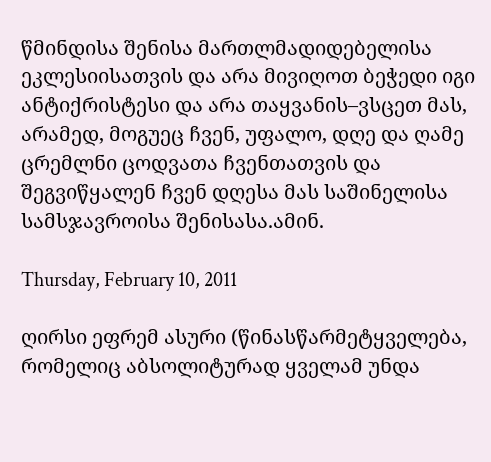წმინდისა შენისა მართლმადიდებელისა ეკლესიისათვის და არა მივიღოთ ბეჭედი იგი ანტიქრისტესი და არა თაყვანის–ვსცეთ მას, არამედ, მოგუეც ჩვენ, უფალო, დღე და ღამე ცრემლნი ცოდვათა ჩვენთათვის და შეგვიწყალენ ჩვენ დღესა მას საშინელისა სამსჯავროისა შენისასა.ამინ.

Thursday, February 10, 2011

ღირსი ეფრემ ასური (წინასწარმეტყველება, რომელიც აბსოლიტურად ყველამ უნდა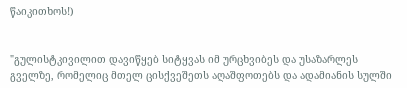წაიკითხოს!)


"გულისტკივილით დავიწყებ სიტყვას იმ ურცხვიბეს და უსაზარლეს გველზე, რომელიც მთელ ცისქვეშეთს აღაშფოთებს და ადამიანის სულში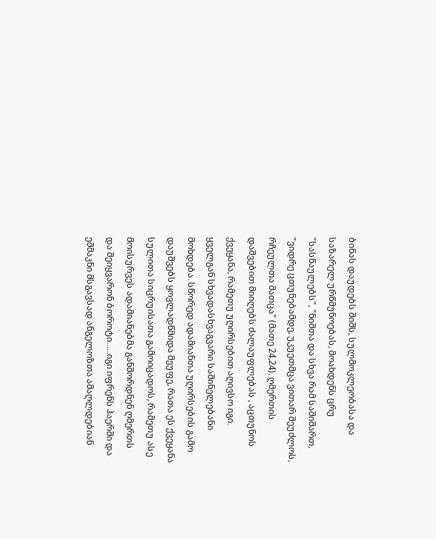ბინას დაუდებს შიშს, სულმოკლეობასა და საზარელ ურწმუნოებას, მოახდენს ცრუ "სასწაულებს", "ნიშთა და სხვა რამ საშიშართ, "ვიდრე ცთუნებამდე, უკუეთმცა ვითარ შეუძლოს, რჩეულთა მათცა" (მათე 24,24). ღმერთის დაშვებით მიიღებს ძალაუფლებას , აცთუნოს ქვეყანა, რამეთუ უღირსებით აღივსო იგი. ყველგან სხვადასხვაგვარი საშინელებანი მოხდება. სწორედ ადამიანთა უღირსების გამო დაუშვებს ყოვლადწმიდა მეუფე, რათა ეს ქვეყანა სულითა სიცრუისათა გამოიცადოს, რამეთუ ასე მოისურვეს ადამიანებმა განშორდნენ ღმერთს და შეიყვარონ ბოროტი......იგი იფრენს ჰაერში და ეშმაკნი მსგავსად ანგელოზთა ამაღლდებიან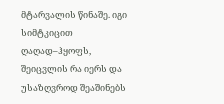მტარვალის წინაშე. იგი სიმტკიცით ღაღად–ჰყოფს, შეიცვლის რა იერს და უსაზღვროდ შეაშინებს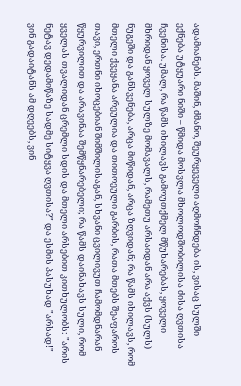ადამიანებს. მაშინ, ძმანო, შეურყეველი აღმოჩნდება ის, ვისაც სულში ექნება უტყუარი ნიში – წმიდა მოსვლა მხოლოდშობილისა ძისა ღვთისა ჩვენისა. უმალ, რა წამს იხილავს გამოუთქმელ მწუხარებას, ყოველი მხრიდან ყოველ სულზე მომავალს, რამეთუ არსაიდან არა აქვს (სულს) ნუგეში და განსვენება, არცა მიწიდან, არცა ზღვიდან; რა წამს იხილავს, რომ მთელი ქვეყანა არეულია და თითოეული გარბის, რათა მთებს შეაფაროს თავი, ერთნი იხოცებიან შიმშილისაგან, სხვანი ცვილივუთ ჩამომდნარან წყურვილით და არავინაა შემწყნარებელი; რა წამს დაინახავს სული, რომ ყველას თვალიდან ცრემლი სდის და მთელი არსებით კითხულობს: "არის ნეტავ დედამიწაზე სადმე სიტყვა ღვთისა?" და ესმის პასუხად "არსად!" ვინ გადაიტანს ამ დღეებს, ვინ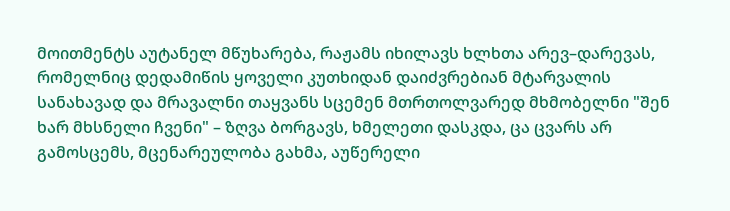მოითმენტს აუტანელ მწუხარება, რაჟამს იხილავს ხლხთა არევ–დარევას, რომელნიც დედამიწის ყოველი კუთხიდან დაიძვრებიან მტარვალის სანახავად და მრავალნი თაყვანს სცემენ მთრთოლვარედ მხმობელნი "შენ ხარ მხსნელი ჩვენი" – ზღვა ბორგავს, ხმელეთი დასკდა, ცა ცვარს არ გამოსცემს, მცენარეულობა გახმა, აუწერელი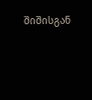შიშისგან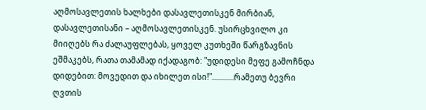აღმოსავლეთის ხალხები დასავლეთისკენ მირბიან, დასავლეთისანი – აღმოსავლეთისკენ. უსირცხვილო კი მიიღებს რა ძალაუფლებას, ყოველ კუთხეში წარგზავნის ეშმაკებს, რათა თამამად იქადაგობ: "უდიდესი მეფე გამოჩნდა დიდებით: მოვედით და იხილეთ ისი!"...........რამეთუ ბევრი ღვთის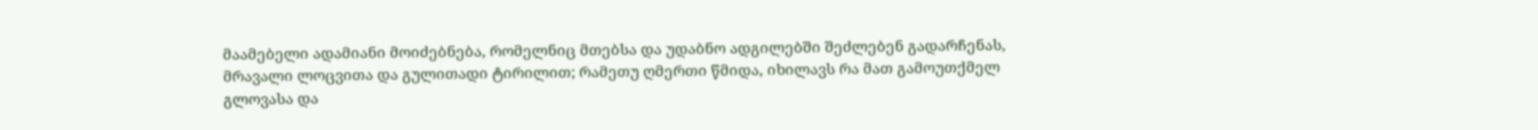მაამებელი ადამიანი მოიძებნება, რომელნიც მთებსა და უდაბნო ადგილებში შეძლებენ გადარჩენას, მრავალი ლოცვითა და გულითადი ტირილით; რამეთუ ღმერთი წმიდა, იხილავს რა მათ გამოუთქმელ გლოვასა და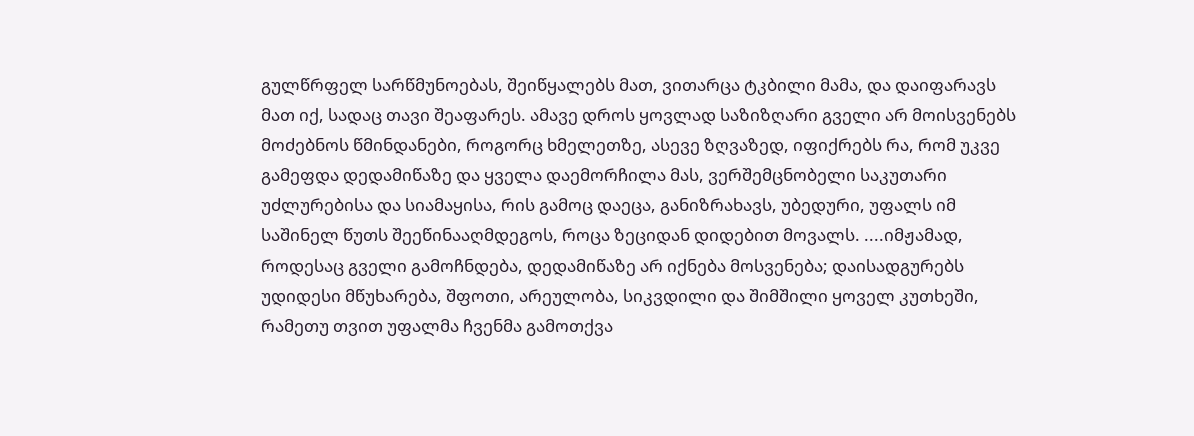გულწრფელ სარწმუნოებას, შეიწყალებს მათ, ვითარცა ტკბილი მამა, და დაიფარავს მათ იქ, სადაც თავი შეაფარეს. ამავე დროს ყოვლად საზიზღარი გველი არ მოისვენებს მოძებნოს წმინდანები, როგორც ხმელეთზე, ასევე ზღვაზედ, იფიქრებს რა, რომ უკვე გამეფდა დედამიწაზე და ყველა დაემორჩილა მას, ვერშემცნობელი საკუთარი უძლურებისა და სიამაყისა, რის გამოც დაეცა, განიზრახავს, უბედური, უფალს იმ საშინელ წუთს შეეწინააღმდეგოს, როცა ზეციდან დიდებით მოვალს. ....იმჟამად, როდესაც გველი გამოჩნდება, დედამიწაზე არ იქნება მოსვენება; დაისადგურებს უდიდესი მწუხარება, შფოთი, არეულობა, სიკვდილი და შიმშილი ყოველ კუთხეში, რამეთუ თვით უფალმა ჩვენმა გამოთქვა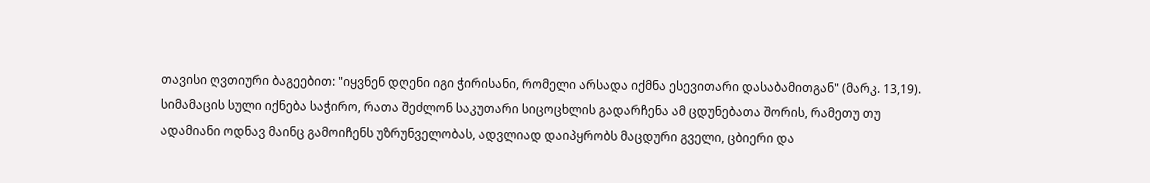თავისი ღვთიური ბაგეებით: "იყვნენ დღენი იგი ჭირისანი, რომელი არსადა იქმნა ესევითარი დასაბამითგან" (მარკ. 13,19). სიმამაცის სული იქნება საჭირო, რათა შეძლონ საკუთარი სიცოცხლის გადარჩენა ამ ცდუნებათა შორის, რამეთუ თუ ადამიანი ოდნავ მაინც გამოიჩენს უზრუნველობას, ადვლიად დაიპყრობს მაცდური გველი, ცბიერი და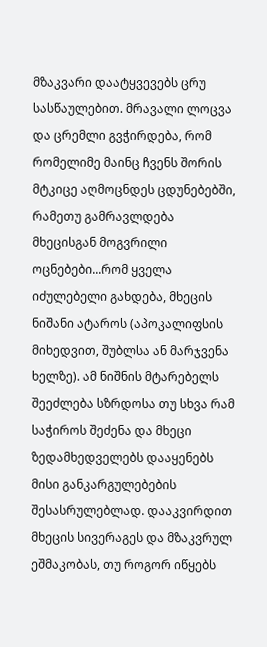მზაკვარი დაატყვევებს ცრუ სასწაულებით. მრავალი ლოცვა და ცრემლი გვჭირდება, რომ რომელიმე მაინც ჩვენს შორის მტკიცე აღმოცნდეს ცდუნებებში, რამეთუ გამრავლდება მხეცისგან მოგვრილი ოცნებები...რომ ყველა იძულებელი გახდება, მხეცის ნიშანი ატაროს (აპოკალიფსის მიხედვით, შუბლსა ან მარჯვენა ხელზე). ამ ნიშნის მტარებელს შეეძლება სზრდოსა თუ სხვა რამ საჭიროს შეძენა და მხეცი ზედამხედველებს დააყენებს მისი განკარგულებების შესასრულებლად. დააკვირდით მხეცის სივერაგეს და მზაკვრულ ეშმაკობას, თუ როგორ იწყებს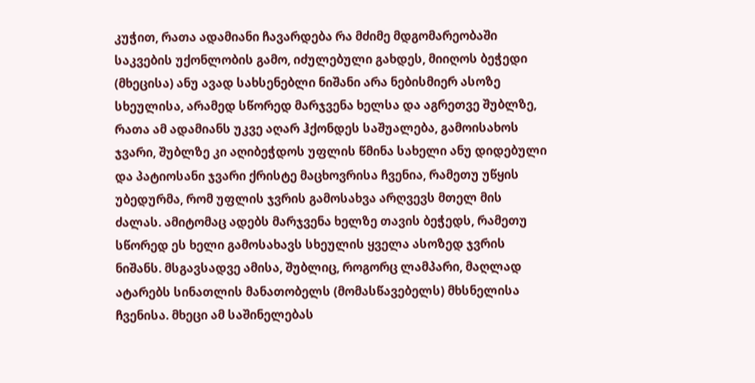კუჭით, რათა ადამიანი ჩავარდება რა მძიმე მდგომარეობაში საკვების უქონლობის გამო, იძულებული გახდეს, მიიღოს ბეჭედი (მხეცისა) ანუ ავად სახსენებლი ნიშანი არა ნებისმიერ ასოზე სხეულისა, არამედ სწორედ მარჯვენა ხელსა და აგრეთვე შუბლზე, რათა ამ ადამიანს უკვე აღარ ჰქონდეს საშუალება, გამოისახოს ჯვარი, შუბლზე კი აღიბეჭდოს უფლის წმინა სახელი ანუ დიდებული და პატიოსანი ჯვარი ქრისტე მაცხოვრისა ჩვენია, რამეთუ უწყის უბედურმა, რომ უფლის ჯვრის გამოსახვა არღვევს მთელ მის ძალას. ამიტომაც ადებს მარჯვენა ხელზე თავის ბეჭედს, რამეთუ სწორედ ეს ხელი გამოსახავს სხეულის ყველა ასოზედ ჯვრის ნიშანს. მსგავსადვე ამისა, შუბლიც, როგორც ლამპარი, მაღლად ატარებს სინათლის მანათობელს (მომასწავებელს) მხსნელისა ჩვენისა. მხეცი ამ საშინელებას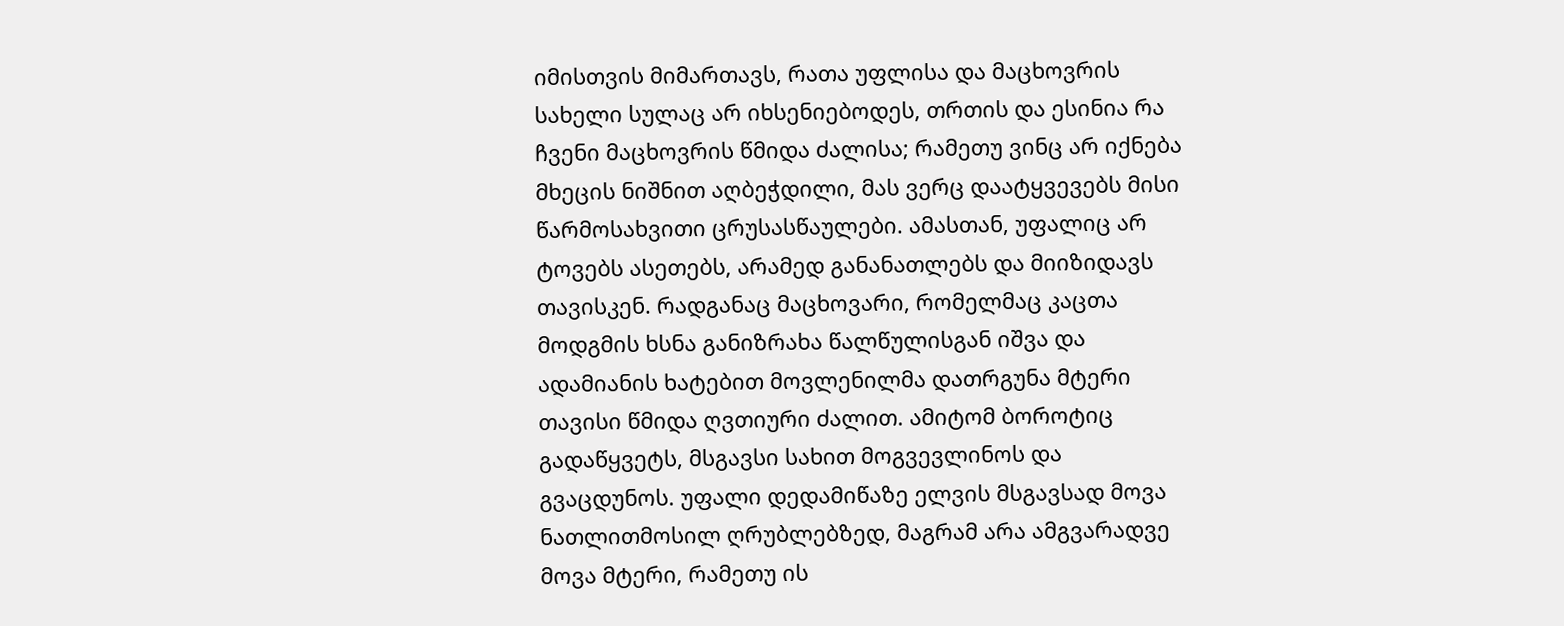იმისთვის მიმართავს, რათა უფლისა და მაცხოვრის სახელი სულაც არ იხსენიებოდეს, თრთის და ესინია რა ჩვენი მაცხოვრის წმიდა ძალისა; რამეთუ ვინც არ იქნება მხეცის ნიშნით აღბეჭდილი, მას ვერც დაატყვევებს მისი წარმოსახვითი ცრუსასწაულები. ამასთან, უფალიც არ ტოვებს ასეთებს, არამედ განანათლებს და მიიზიდავს თავისკენ. რადგანაც მაცხოვარი, რომელმაც კაცთა მოდგმის ხსნა განიზრახა წალწულისგან იშვა და ადამიანის ხატებით მოვლენილმა დათრგუნა მტერი თავისი წმიდა ღვთიური ძალით. ამიტომ ბოროტიც გადაწყვეტს, მსგავსი სახით მოგვევლინოს და გვაცდუნოს. უფალი დედამიწაზე ელვის მსგავსად მოვა ნათლითმოსილ ღრუბლებზედ, მაგრამ არა ამგვარადვე მოვა მტერი, რამეთუ ის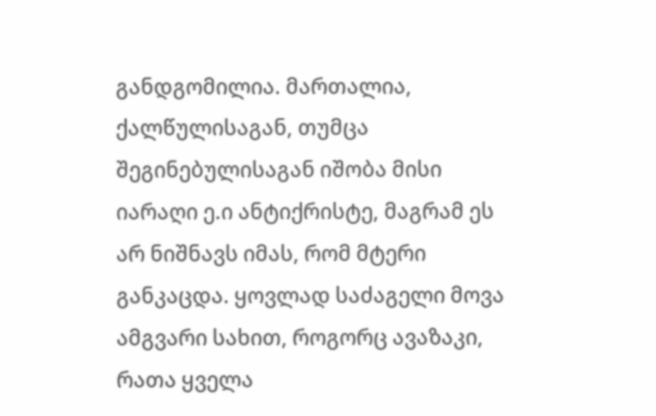განდგომილია. მართალია, ქალწულისაგან, თუმცა შეგინებულისაგან იშობა მისი იარაღი ე.ი ანტიქრისტე, მაგრამ ეს არ ნიშნავს იმას, რომ მტერი განკაცდა. ყოვლად საძაგელი მოვა ამგვარი სახით, როგორც ავაზაკი, რათა ყველა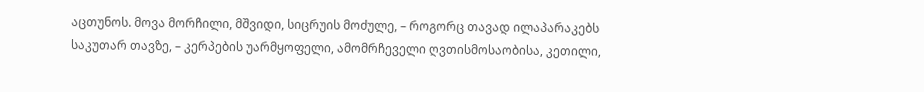აცთუნოს. მოვა მორჩილი, მშვიდი, სიცრუის მოძულე, – როგორც თავად ილაპარაკებს საკუთარ თავზე, – კერპების უარმყოფელი, ამომრჩეველი ღვთისმოსაობისა, კეთილი,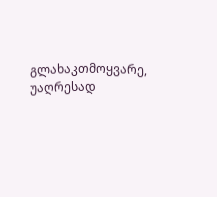გლახაკთმოყვარე, უაღრესად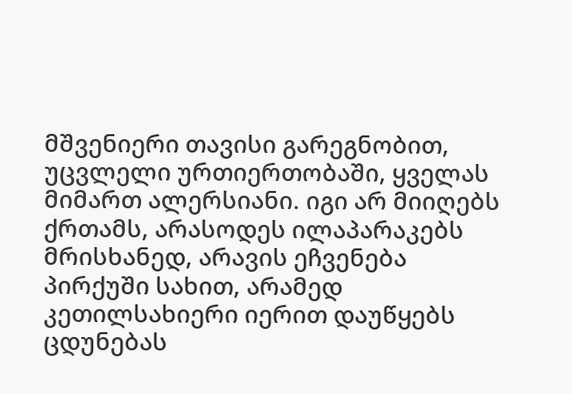მშვენიერი თავისი გარეგნობით, უცვლელი ურთიერთობაში, ყველას მიმართ ალერსიანი. იგი არ მიიღებს ქრთამს, არასოდეს ილაპარაკებს მრისხანედ, არავის ეჩვენება პირქუში სახით, არამედ კეთილსახიერი იერით დაუწყებს ცდუნებას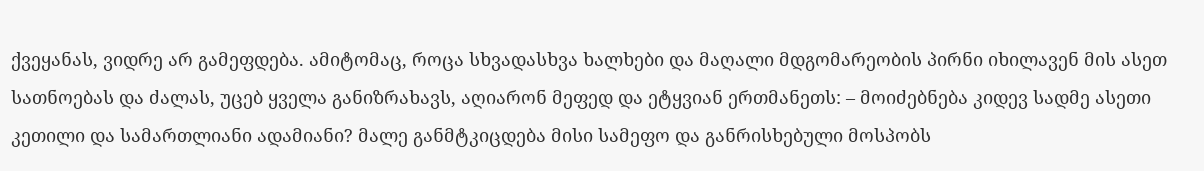ქვეყანას, ვიდრე არ გამეფდება. ამიტომაც, როცა სხვადასხვა ხალხები და მაღალი მდგომარეობის პირნი იხილავენ მის ასეთ სათნოებას და ძალას, უცებ ყველა განიზრახავს, აღიარონ მეფედ და ეტყვიან ერთმანეთს: – მოიძებნება კიდევ სადმე ასეთი კეთილი და სამართლიანი ადამიანი? მალე განმტკიცდება მისი სამეფო და განრისხებული მოსპობს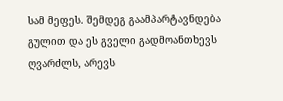სამ მეფეს. შემდეგ გაამპარტავნდება გულით და ეს გველი გადმოანთხევს ღვარძლს, არევს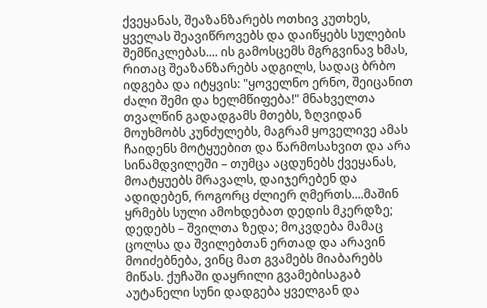ქვეყანას, შეაზანზარებს ოთხივ კუთხეს, ყველას შეავიწროვებს და დაიწყებს სულების შემწიკლებას.... ის გამოსცემს მგრგვინავ ხმას, რითაც შეაზანზარებს ადგილს, სადაც ბრბო იდგება და იტყვის: "ყოველნო ერნო, შეიცანით ძალი შემი და ხელმწიფება!" მნახველთა თვალწინ გადადგამს მთებს, ზღვიდან მოუხმობს კუნძულებს, მაგრამ ყოველივე ამას ჩაიდენს მოტყუებით და წარმოსახვით და არა სინამდვილეში – თუმცა აცდუნებს ქვეყანას, მოატყუებს მრავალს, დაიჯერებენ და ადიდებენ, როგორც ძლიერ ღმერთს....მაშინ ყრმებს სული ამოხდებათ დედის მკერდზე; დედებს – შვილთა ზედა; მოკვდება მამაც ცოლსა და შვილებთან ერთად და არავინ მოიძებნება, ვინც მათ გვამებს მიაბარებს მიწას. ქუჩაში დაყრილი გვამებისაგაბ აუტანელი სუნი დადგება ყველგან და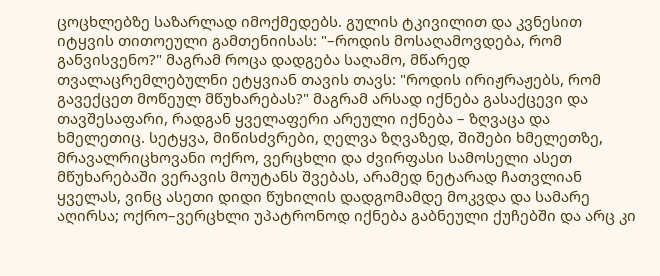ცოცხლებზე საზარლად იმოქმედებს. გულის ტკივილით და კვნესით იტყვის თითოეული გამთენიისას: "–როდის მოსაღამოვდება, რომ განვისვენო?" მაგრამ როცა დადგება საღამო, მწარედ თვალაცრემლებულნი ეტყვიან თავის თავს: "როდის ირიჟრაჟებს, რომ გავექცეთ მოწეულ მწუხარებას?" მაგრამ არსად იქნება გასაქცევი და თავშესაფარი, რადგან ყველაფერი არეული იქნება – ზღვაცა და ხმელეთიც. სეტყვა, მიწისძვრები, ღელვა ზღვაზედ, შიშები ხმელეთზე, მრავალრიცხოვანი ოქრო, ვერცხლი და ძვირფასი სამოსელი ასეთ მწუხარებაში ვერავის მოუტანს შვებას, არამედ ნეტარად ჩათვლიან ყველას, ვინც ასეთი დიდი წუხილის დადგომამდე მოკვდა და სამარე აღირსა; ოქრო–ვერცხლი უპატრონოდ იქნება გაბნეული ქუჩებში და არც კი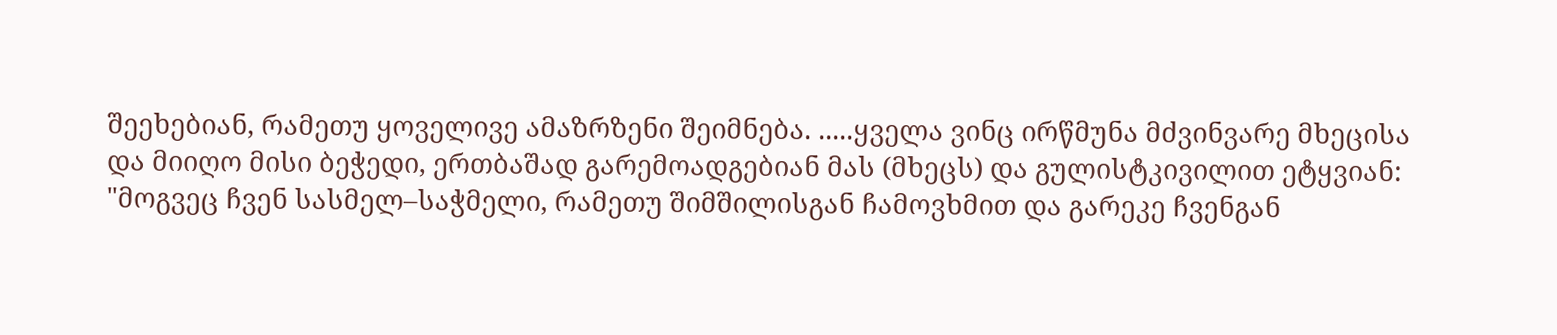შეეხებიან, რამეთუ ყოველივე ამაზრზენი შეიმნება. .....ყველა ვინც ირწმუნა მძვინვარე მხეცისა და მიიღო მისი ბეჭედი, ერთბაშად გარემოადგებიან მას (მხეცს) და გულისტკივილით ეტყვიან: "მოგვეც ჩვენ სასმელ–საჭმელი, რამეთუ შიმშილისგან ჩამოვხმით და გარეკე ჩვენგან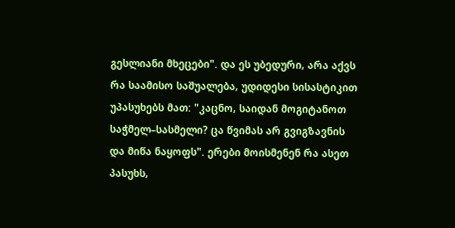გესლიანი მხეცები". და ეს უბედური, არა აქვს რა საამისო საშუალება, უდიდესი სისასტიკით უპასუხებს მათ: "კაცნო, საიდან მოგიტანოთ საჭმელ–სასმელი? ცა წვიმას არ გვიგზავნის და მიწა ნაყოფს". ერები მოისმენენ რა ასეთ პასუხს,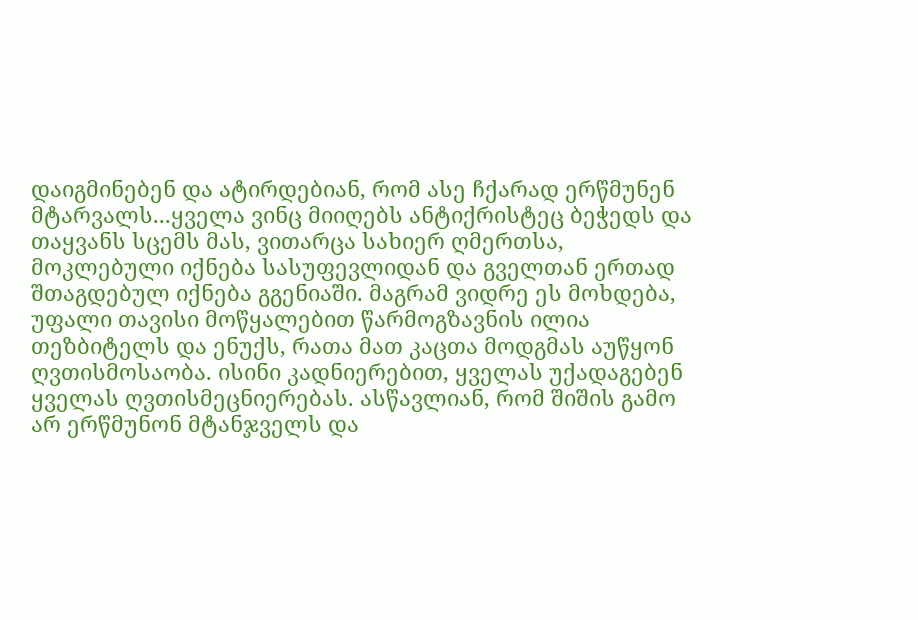დაიგმინებენ და ატირდებიან, რომ ასე ჩქარად ერწმუნენ მტარვალს...ყველა ვინც მიიღებს ანტიქრისტეც ბეჭედს და თაყვანს სცემს მას, ვითარცა სახიერ ღმერთსა, მოკლებული იქნება სასუფევლიდან და გველთან ერთად შთაგდებულ იქნება გგენიაში. მაგრამ ვიდრე ეს მოხდება, უფალი თავისი მოწყალებით წარმოგზავნის ილია თეზბიტელს და ენუქს, რათა მათ კაცთა მოდგმას აუწყონ ღვთისმოსაობა. ისინი კადნიერებით, ყველას უქადაგებენ ყველას ღვთისმეცნიერებას. ასწავლიან, რომ შიშის გამო არ ერწმუნონ მტანჯველს და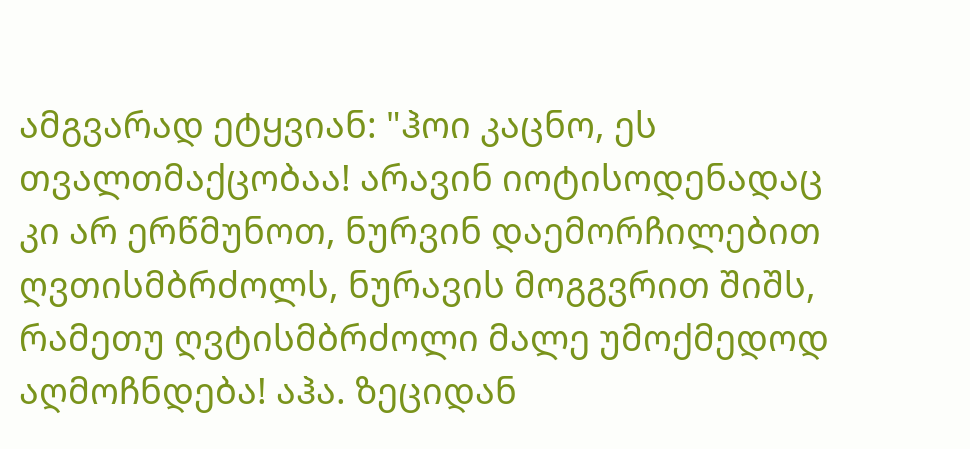ამგვარად ეტყვიან: "ჰოი კაცნო, ეს თვალთმაქცობაა! არავინ იოტისოდენადაც კი არ ერწმუნოთ, ნურვინ დაემორჩილებით ღვთისმბრძოლს, ნურავის მოგგვრით შიშს, რამეთუ ღვტისმბრძოლი მალე უმოქმედოდ აღმოჩნდება! აჰა. ზეციდან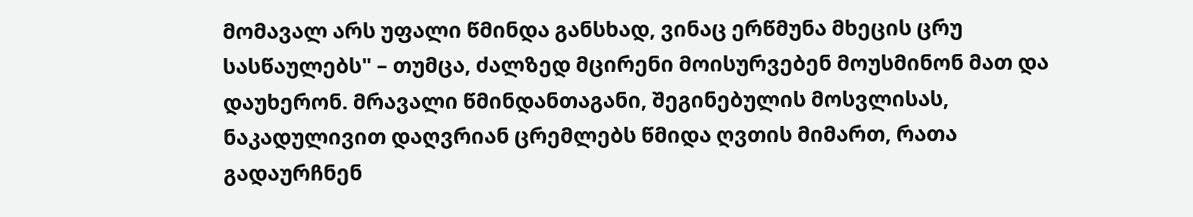მომავალ არს უფალი წმინდა განსხად, ვინაც ერწმუნა მხეცის ცრუ სასწაულებს" – თუმცა, ძალზედ მცირენი მოისურვებენ მოუსმინონ მათ და დაუხერონ. მრავალი წმინდანთაგანი, შეგინებულის მოსვლისას, ნაკადულივით დაღვრიან ცრემლებს წმიდა ღვთის მიმართ, რათა გადაურჩნენ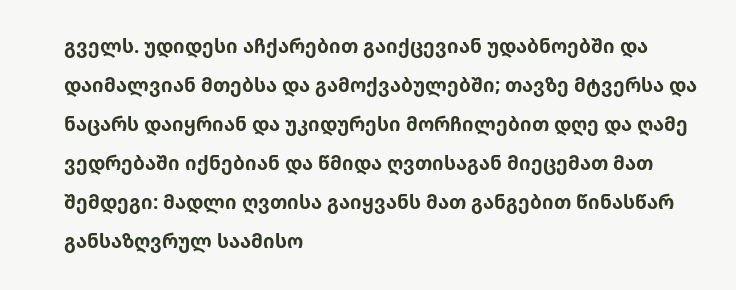გველს. უდიდესი აჩქარებით გაიქცევიან უდაბნოებში და დაიმალვიან მთებსა და გამოქვაბულებში; თავზე მტვერსა და ნაცარს დაიყრიან და უკიდურესი მორჩილებით დღე და ღამე ვედრებაში იქნებიან და წმიდა ღვთისაგან მიეცემათ მათ შემდეგი: მადლი ღვთისა გაიყვანს მათ განგებით წინასწარ განსაზღვრულ საამისო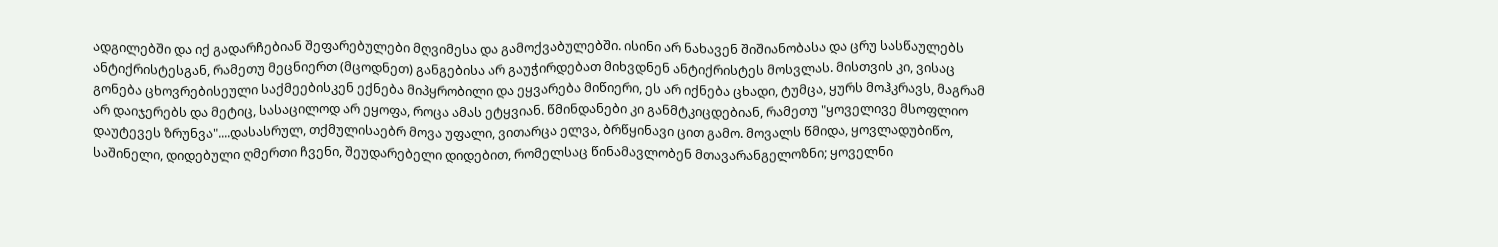ადგილებში და იქ გადარჩებიან შეფარებულები მღვიმესა და გამოქვაბულებში. ისინი არ ნახავენ შიშიანობასა და ცრუ სასწაულებს ანტიქრისტესგან, რამეთუ მეცნიერთ (მცოდნეთ) განგებისა არ გაუჭირდებათ მიხვდნენ ანტიქრისტეს მოსვლას. მისთვის კი, ვისაც გონება ცხოვრებისეული საქმეებისკენ ექნება მიპყრობილი და ეყვარება მიწიერი, ეს არ იქნება ცხადი, ტუმცა, ყურს მოჰკრავს, მაგრამ არ დაიჯერებს და მეტიც, სასაცილოდ არ ეყოფა, როცა ამას ეტყვიან. წმინდანები კი განმტკიცდებიან, რამეთუ "ყოველივე მსოფლიო დაუტევეს ზრუნვა"....დასასრულ, თქმულისაებრ მოვა უფალი, ვითარცა ელვა, ბრწყინავი ცით გამო. მოვალს წმიდა, ყოვლადუბიწო, საშინელი, დიდებული ღმერთი ჩვენი, შეუდარებელი დიდებით, რომელსაც წინამავლობენ მთავარანგელოზნი; ყოველნი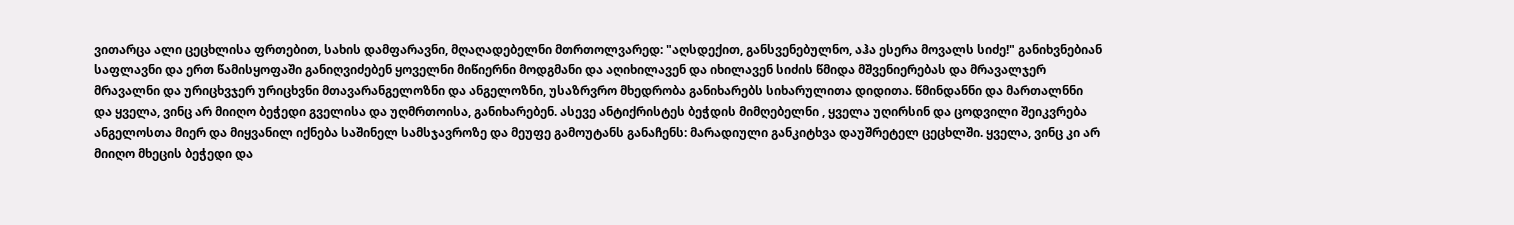ვითარცა ალი ცეცხლისა ფრთებით, სახის დამფარავნი, მღაღადებელნი მთრთოლვარედ: "აღსდექით, განსვენებულნო, აჰა ესერა მოვალს სიძე!" განიხვნებიან საფლავნი და ერთ წამისყოფაში განიღვიძებენ ყოველნი მიწიერნი მოდგმანი და აღიხილავენ და იხილავენ სიძის წმიდა მშვენიერებას და მრავალჯერ მრავალნი და ურიცხვჯერ ურიცხვნი მთავარანგელოზნი და ანგელოზნი, უსაზრვრო მხედრობა განიხარებს სიხარულითა დიდითა. წმინდანნი და მართალნნი და ყველა, ვინც არ მიიღო ბეჭედი გველისა და უღმრთოისა, განიხარებენ. ასევე ანტიქრისტეს ბეჭდის მიმღებელნი , ყველა უღირსინ და ცოდვილი შეიკვრება ანგელოსთა მიერ და მიყვანილ იქნება საშინელ სამსჯავროზე და მეუფე გამოუტანს განაჩენს: მარადიული განკიტხვა დაუშრეტელ ცეცხლში. ყველა, ვინც კი არ მიიღო მხეცის ბეჭედი და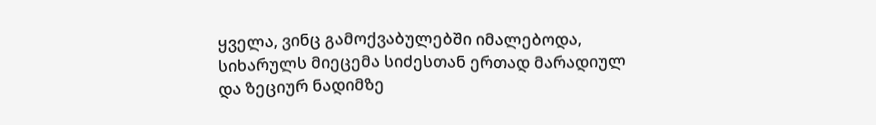ყველა, ვინც გამოქვაბულებში იმალებოდა, სიხარულს მიეცემა სიძესთან ერთად მარადიულ და ზეციურ ნადიმზე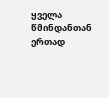ყველა წმინდანთან ერთად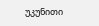უკუნითი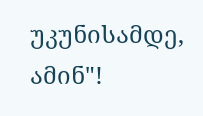უკუნისამდე, ამინ"!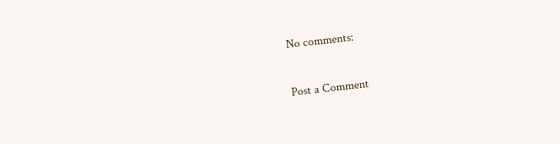No comments:

Post a Comment